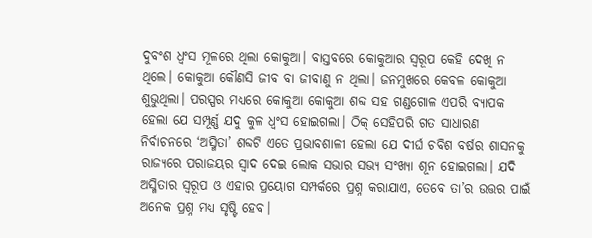ଦୁବଂଶ ଧ୍ବଂସ ମୂଳରେ ଥିଲା କୋକୁଆ। ବାସ୍ତବରେ କୋକୁଆର ସ୍ବରୂପ କେହି ଦେଖି ନ ଥିଲେ। କୋକୁଆ କୌଣସି ଜୀବ ବା ଜୀବାଣୁ ନ ଥିଲା। ଜନମୁଖରେ କେବଳ କୋକୁଆ ଶୁଭୁଥିଲା। ପରସ୍ପର ମଧ୍ୟରେ କୋକୁଆ କୋକୁଆ ଶବ୍ଦ ସହ ଗଣ୍ଡଗୋଳ ଏପରି ବ୍ୟାପକ ହେଲା ଯେ ସମ୍ପୂର୍ଣ୍ଣ ଯଦୁ କୁଳ ଧ୍ୱଂସ ହୋଇଗଲା। ଠିକ୍ ସେହିପରି ଗତ ସାଧାରଣ ନିର୍ବାଚନରେ ‘ଅସ୍ମିତା’ ଶବ୍ଦଟି ଏତେ ପ୍ରଭାବଶାଳୀ ହେଲା ଯେ ଦୀର୍ଘ ଚବିଶ ବର୍ଷର ଶାସନକୁ ରାଜ୍ୟରେ ପରାଜୟର ସ୍ବାଦ ଦେଇ ଲୋକ ସଭାର ସଭ୍ୟ ସଂଖ୍ୟା ଶୂନ ହୋଇଗଲା। ଯଦି ଅସ୍ମିତାର ସ୍ବରୂପ ଓ ଏହାର ପ୍ରୟୋଗ ସମ୍ପର୍କରେ ପ୍ରଶ୍ନ କରାଯାଏ, ତେବେ ତା’ର ଉତ୍ତର ପାଇଁ ଅନେକ ପ୍ରଶ୍ନ ମଧ୍ୟ ସୃଷ୍ଟି ହେବ।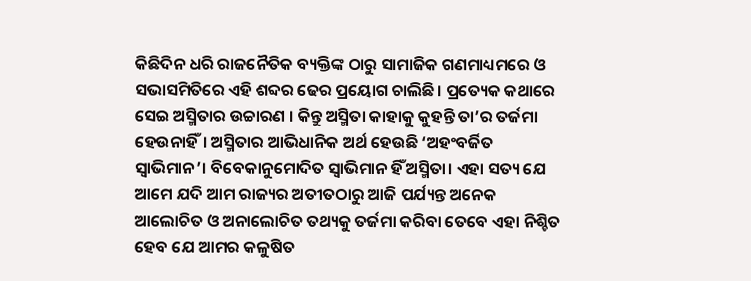କିଛିଦିନ ଧରି ରାଜନୈତିକ ବ୍ୟକ୍ତିଙ୍କ ଠାରୁ ସାମାଜିକ ଗଣମାଧ୍ୟମରେ ଓ ସଭାସମିତିରେ ଏହି ଶବ୍ଦର ଢେର ପ୍ରୟୋଗ ଚାଲିଛି। ପ୍ରତ୍ୟେକ କଥାରେ ସେଇ ଅସ୍ମିତାର ଉଚ୍ଚାରଣ । କିନ୍ତୁ ଅସ୍ମିତା କାହାକୁ କୁହନ୍ତି ତା’ର ତର୍ଜମା ହେଉନାହିଁ। ଅସ୍ମିତାର ଆଭିଧାନିକ ଅର୍ଥ ହେଉଛି ‘ଅହଂବର୍ଜିତ ସ୍ବାଭିମାନ’। ବିବେକାନୁମୋଦିତ ସ୍ବାଭିମାନ ହିଁ ଅସ୍ମିତା। ଏହା ସତ୍ୟ ଯେ ଆମେ ଯଦି ଆମ ରାଜ୍ୟର ଅତୀତଠାରୁ ଆଜି ପର୍ଯ୍ୟନ୍ତ ଅନେକ ଆଲୋଚିତ ଓ ଅନାଲୋଚିତ ତଥ୍ୟକୁ ତର୍ଜମା କରିବା ତେବେ ଏହା ନିଶ୍ଚିତ ହେବ ଯେ ଆମର କଳୁଷିତ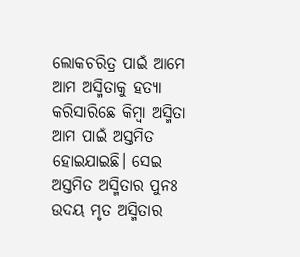ଲୋକଚରିତ୍ର ପାଇଁ ଆମେ ଆମ ଅସ୍ମିତାକୁ ହତ୍ୟା କରିସାରିଛେ କିମ୍ବା ଅସ୍ମିତା ଆମ ପାଇଁ ଅସ୍ତମିତ ହୋଇଯାଇଛି। ସେଇ ଅସ୍ତମିତ ଅସ୍ମିତାର ପୁନଃ ଉଦୟ ମୃତ ଅସ୍ମିତାର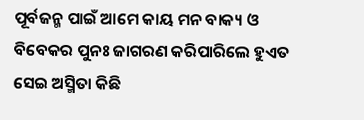ପୂର୍ବଜନ୍ମ ପାଇଁ ଆମେ କାୟ ମନ ବାକ୍ୟ ଓ ବିବେକର ପୁନଃ ଜାଗରଣ କରିପାରିଲେ ହୁଏତ ସେଇ ଅସ୍ମିତା କିଛି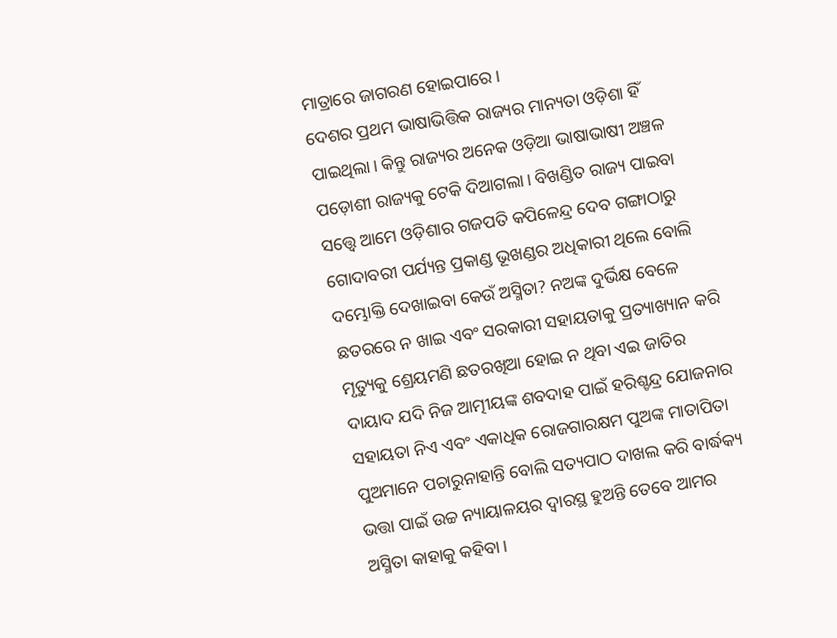ମାତ୍ରାରେ ଜାଗରଣ ହୋଇପାରେ।
ଦେଶର ପ୍ରଥମ ଭାଷାଭିତ୍ତିକ ରାଜ୍ୟର ମାନ୍ୟତା ଓଡ଼ିଶା ହିଁ ପାଇଥିଲା। କିନ୍ତୁ ରାଜ୍ୟର ଅନେକ ଓଡ଼ିଆ ଭାଷାଭାଷୀ ଅଞ୍ଚଳ ପଡ଼ୋଶୀ ରାଜ୍ୟକୁ ଟେକି ଦିଆଗଲା। ବିଖଣ୍ଡିତ ରାଜ୍ୟ ପାଇବା ସତ୍ତ୍ୱେ ଆମେ ଓଡ଼ିଶାର ଗଜପତି କପିଳେନ୍ଦ୍ର ଦେବ ଗଙ୍ଗାଠାରୁ ଗୋଦାବରୀ ପର୍ଯ୍ୟନ୍ତ ପ୍ରକାଣ୍ଡ ଭୂଖଣ୍ଡର ଅଧିକାରୀ ଥିଲେ ବୋଲି ଦମ୍ଭୋକ୍ତି ଦେଖାଇବା କେଉଁ ଅସ୍ମିତା? ନଅଙ୍କ ଦୁର୍ଭିକ୍ଷ ବେଳେ ଛତରରେ ନ ଖାଇ ଏବଂ ସରକାରୀ ସହାୟତାକୁ ପ୍ରତ୍ୟାଖ୍ୟାନ କରି ମୃତ୍ୟୁକୁ ଶ୍ରେୟମଣି ଛତରଖିଆ ହୋଇ ନ ଥିବା ଏଇ ଜାତିର ଦାୟାଦ ଯଦି ନିଜ ଆତ୍ମୀୟଙ୍କ ଶବଦାହ ପାଇଁ ହରିଶ୍ଚନ୍ଦ୍ର ଯୋଜନାର ସହାୟତା ନିଏ ଏବଂ ଏକାଧିକ ରୋଜଗାରକ୍ଷମ ପୁଅଙ୍କ ମାତାପିତା ପୁଅମାନେ ପଚାରୁନାହାନ୍ତି ବୋଲି ସତ୍ୟପାଠ ଦାଖଲ କରି ବାର୍ଦ୍ଧକ୍ୟ ଭତ୍ତା ପାଇଁ ଉଚ୍ଚ ନ୍ୟାୟାଳୟର ଦ୍ବାରସ୍ଥ ହୁଅନ୍ତି ତେବେ ଆମର ଅସ୍ମିତା କାହାକୁ କହିବା।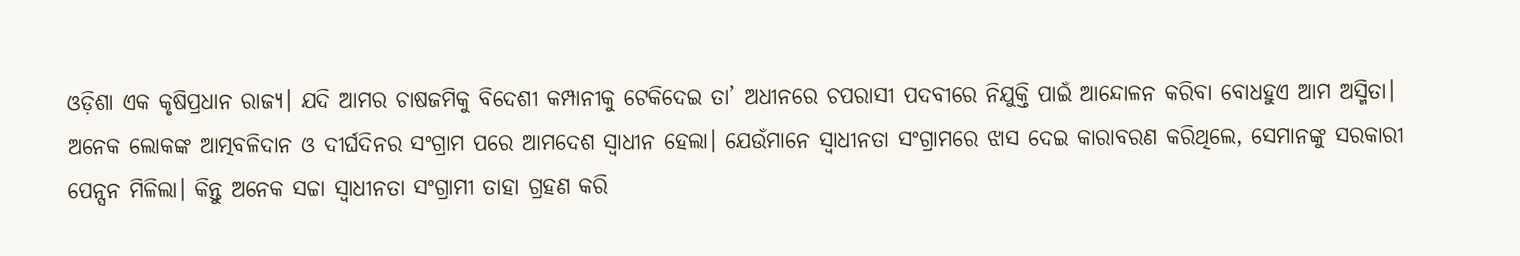ଓଡ଼ିଶା ଏକ କୃଷିପ୍ରଧାନ ରାଜ୍ୟ। ଯଦି ଆମର ଚାଷଜମିକୁ ବିଦେଶୀ କମ୍ପାନୀକୁ ଟେକିଦେଇ ତା’ ଅଧୀନରେ ଚପରାସୀ ପଦବୀରେ ନିଯୁକ୍ତି ପାଇଁ ଆନ୍ଦୋଳନ କରିବା ବୋଧହୁଏ ଆମ ଅସ୍ମିତା। ଅନେକ ଲୋକଙ୍କ ଆତ୍ମବଳିଦାନ ଓ ଦୀର୍ଘଦିନର ସଂଗ୍ରାମ ପରେ ଆମଦେଶ ସ୍ବାଧୀନ ହେଲା। ଯେଉଁମାନେ ସ୍ବାଧୀନତା ସଂଗ୍ରାମରେ ଝାସ ଦେଇ କାରାବରଣ କରିଥିଲେ, ସେମାନଙ୍କୁ ସରକାରୀ ପେନ୍ସନ ମିଳିଲା। କିନ୍ତୁ ଅନେକ ସଚ୍ଚା ସ୍ବାଧୀନତା ସଂଗ୍ରାମୀ ତାହା ଗ୍ରହଣ କରି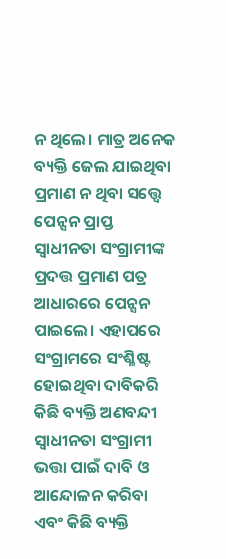ନ ଥିଲେ। ମାତ୍ର ଅନେକ ବ୍ୟକ୍ତି ଜେଲ ଯାଇଥିବା ପ୍ରମାଣ ନ ଥିବା ସତ୍ତ୍ୱେ ପେନ୍ସନ ପ୍ରାପ୍ତ ସ୍ବାଧୀନତା ସଂଗ୍ରାମୀଙ୍କ ପ୍ରଦତ୍ତ ପ୍ରମାଣ ପତ୍ର ଆଧାରରେ ପେନ୍ସନ ପାଇଲେ। ଏହାପରେ ସଂଗ୍ରାମରେ ସଂଶ୍ଳିଷ୍ଟ ହୋଇଥିବା ଦାବିକରି କିଛି ବ୍ୟକ୍ତି ଅଣବନ୍ଦୀ ସ୍ବାଧୀନତା ସଂଗ୍ରାମୀ ଭତ୍ତା ପାଇଁ ଦାବି ଓ ଆନ୍ଦୋଳନ କରିବା ଏବଂ କିଛି ବ୍ୟକ୍ତି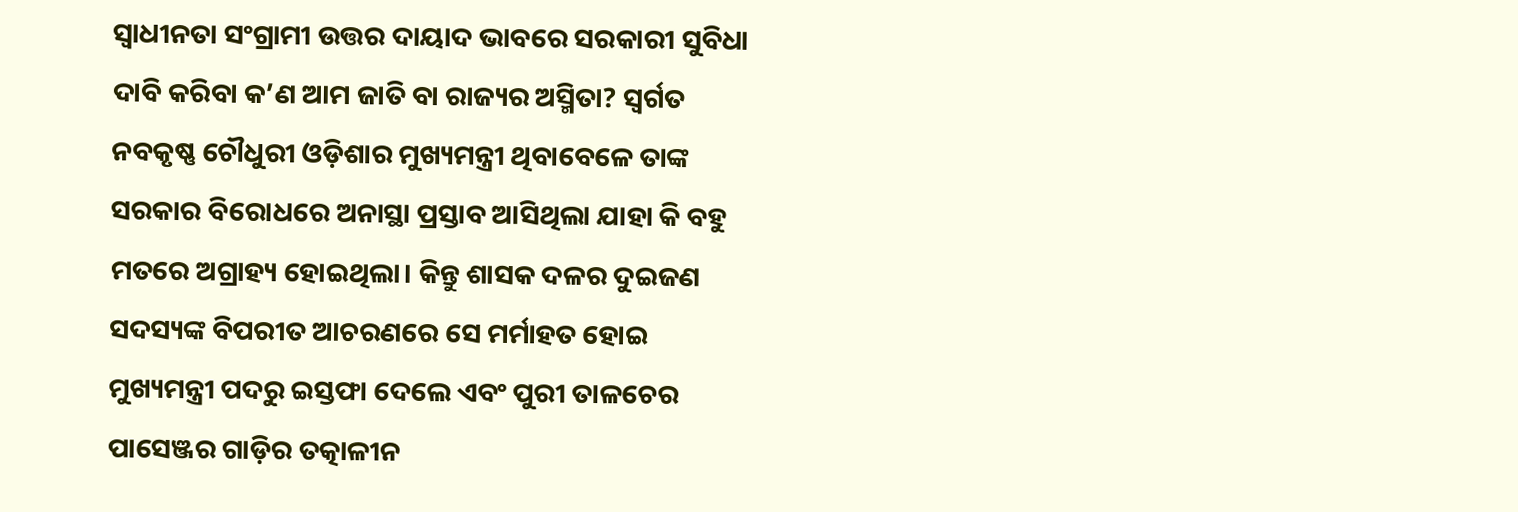ସ୍ବାଧୀନତା ସଂଗ୍ରାମୀ ଉତ୍ତର ଦାୟାଦ ଭାବରେ ସରକାରୀ ସୁବିଧା ଦାବି କରିବା କ’ଣ ଆମ ଜାତି ବା ରାଜ୍ୟର ଅସ୍ମିତା? ସ୍ବର୍ଗତ ନବକୃଷ୍ଣ ଚୌଧୁରୀ ଓଡ଼ିଶାର ମୁଖ୍ୟମନ୍ତ୍ରୀ ଥିବାବେଳେ ତାଙ୍କ ସରକାର ବିରୋଧରେ ଅନାସ୍ଥା ପ୍ରସ୍ତାବ ଆସିଥିଲା ଯାହା କି ବହୁ ମତରେ ଅଗ୍ରାହ୍ୟ ହୋଇଥିଲା। କିନ୍ତୁ ଶାସକ ଦଳର ଦୁଇଜଣ ସଦସ୍ୟଙ୍କ ବିପରୀତ ଆଚରଣରେ ସେ ମର୍ମାହତ ହୋଇ ମୁଖ୍ୟମନ୍ତ୍ରୀ ପଦରୁ ଇସ୍ତଫା ଦେଲେ ଏବଂ ପୁରୀ ତାଳଚେର ପାସେଞ୍ଜର ଗାଡ଼ିର ତତ୍କାଳୀନ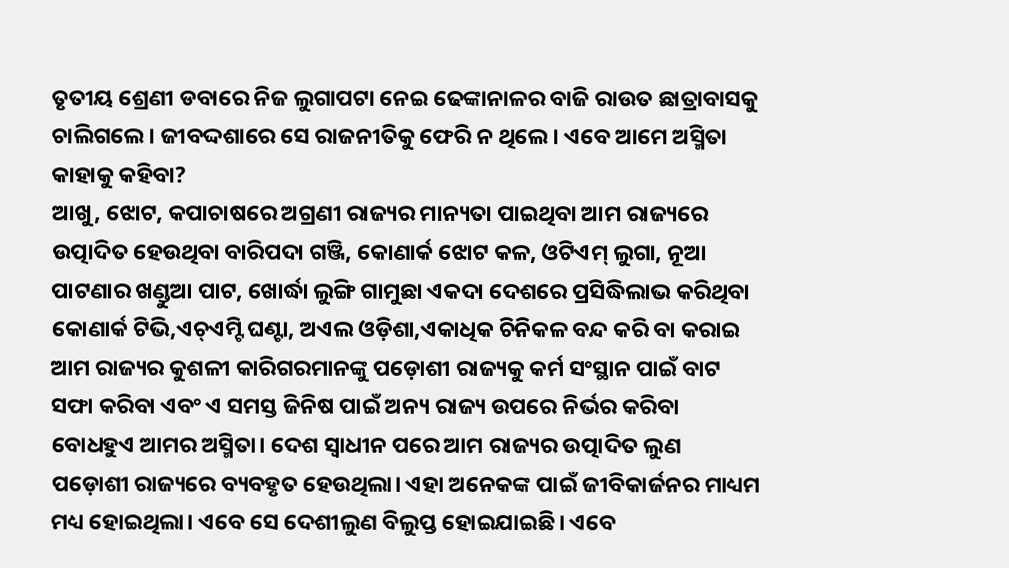ତୃତୀୟ ଶ୍ରେଣୀ ଡବାରେ ନିଜ ଲୁଗାପଟା ନେଇ ଢେଙ୍କାନାଳର ବାଜି ରାଉତ ଛାତ୍ରାବାସକୁ ଚାଲିଗଲେ। ଜୀବଦ୍ଦଶାରେ ସେ ରାଜନୀତିକୁ ଫେରି ନ ଥିଲେ। ଏବେ ଆମେ ଅସ୍ମିତା କାହାକୁ କହିବା?
ଆଖୁ, ଝୋଟ, କପାଚାଷରେ ଅଗ୍ରଣୀ ରାଜ୍ୟର ମାନ୍ୟତା ପାଇଥିବା ଆମ ରାଜ୍ୟରେ ଉତ୍ପାଦିତ ହେଉଥିବା ବାରିପଦା ଗଞ୍ଜି, କୋଣାର୍କ ଝୋଟ କଳ, ଓଟିଏମ୍ ଲୁଗା, ନୂଆ ପାଟଣାର ଖଣ୍ଡୁଆ ପାଟ, ଖୋର୍ଦ୍ଧା ଲୁଙ୍ଗି ଗାମୁଛା ଏକଦା ଦେଶରେ ପ୍ରସିଦ୍ଧିଲାଭ କରିଥିବା କୋଣାର୍କ ଟିଭି,ଏଚ୍ଏମ୍ଟି ଘଣ୍ଟା, ଅଏଲ ଓଡ଼ିଶା,ଏକାଧିକ ଚିନିକଳ ବନ୍ଦ କରି ବା କରାଇ ଆମ ରାଜ୍ୟର କୁଶଳୀ କାରିଗରମାନଙ୍କୁ ପଡ଼ୋଶୀ ରାଜ୍ୟକୁ କର୍ମ ସଂସ୍ଥାନ ପାଇଁ ବାଟ ସଫା କରିବା ଏବଂ ଏ ସମସ୍ତ ଜିନିଷ ପାଇଁ ଅନ୍ୟ ରାଜ୍ୟ ଉପରେ ନିର୍ଭର କରିବା ବୋଧହୁଏ ଆମର ଅସ୍ମିତା। ଦେଶ ସ୍ବାଧୀନ ପରେ ଆମ ରାଜ୍ୟର ଉତ୍ପାଦିତ ଲୁଣ ପଡ଼ୋଶୀ ରାଜ୍ୟରେ ବ୍ୟବହୃତ ହେଉଥିଲା। ଏହା ଅନେକଙ୍କ ପାଇଁ ଜୀବିକାର୍ଜନର ମାଧ୍ୟମ ମଧ୍ୟ ହୋଇଥିଲା। ଏବେ ସେ ଦେଶୀଲୁଣ ବିଲୁପ୍ତ ହୋଇଯାଇଛି। ଏବେ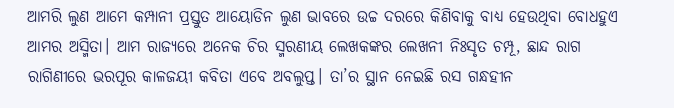ଆମରି ଲୁଣ ଆମେ କମ୍ପାନୀ ପ୍ରସ୍ତୁତ ଆୟୋଡିନ ଲୁଣ ଭାବରେ ଉଚ୍ଚ ଦରରେ କିଣିବାକୁ ବାଧ୍ୟ ହେଉଥିବା ବୋଧହୁଏ ଆମର ଅସ୍ମିତା। ଆମ ରାଜ୍ୟରେ ଅନେକ ଚିର ସ୍ମରଣୀୟ ଲେଖକଙ୍କର ଲେଖନୀ ନିଃସୃତ ଚମ୍ପୂ, ଛାନ୍ଦ ରାଗ ରାଗିଣୀରେ ଭରପୂର କାଳଜୟୀ କବିତା ଏବେ ଅବଲୁପ୍ତ। ତା’ର ସ୍ଥାନ ନେଇଛି ରସ ଗନ୍ଧହୀନ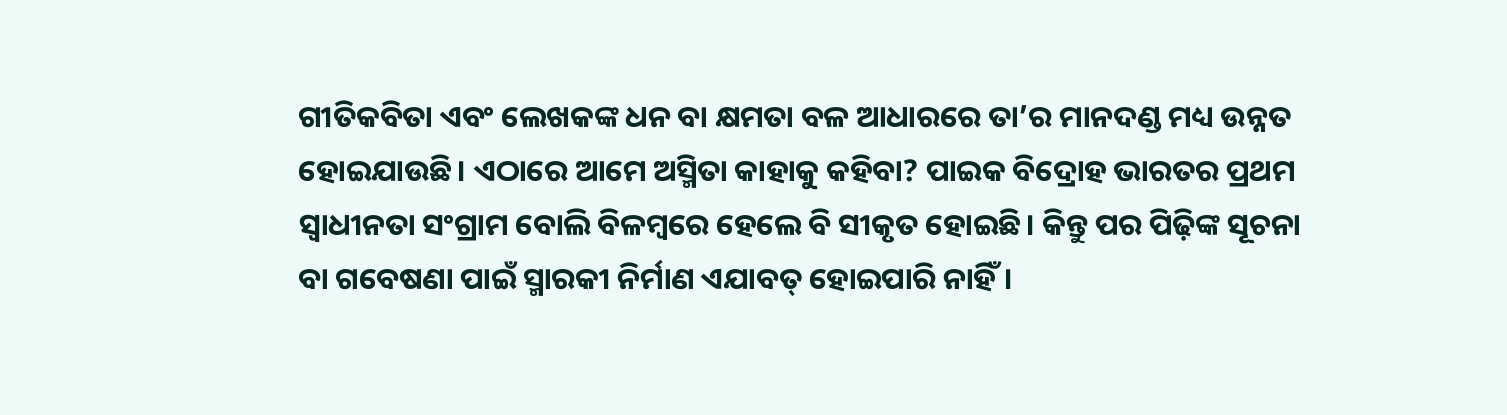ଗୀତିକବିତା ଏବଂ ଲେଖକଙ୍କ ଧନ ବା କ୍ଷମତା ବଳ ଆଧାରରେ ତା’ର ମାନଦଣ୍ଡ ମଧ୍ୟ ଉନ୍ନତ ହୋଇଯାଉଛି। ଏଠାରେ ଆମେ ଅସ୍ମିତା କାହାକୁ କହିବା? ପାଇକ ବିଦ୍ରୋହ ଭାରତର ପ୍ରଥମ ସ୍ବାଧୀନତା ସଂଗ୍ରାମ ବୋଲି ବିଳମ୍ବରେ ହେଲେ ବି ସୀକୃତ ହୋଇଛି। କିନ୍ତୁ ପର ପିଢ଼ିଙ୍କ ସୂଚନା ବା ଗବେଷଣା ପାଇଁ ସ୍ମାରକୀ ନିର୍ମାଣ ଏଯାବତ୍ ହୋଇପାରି ନାହିଁ।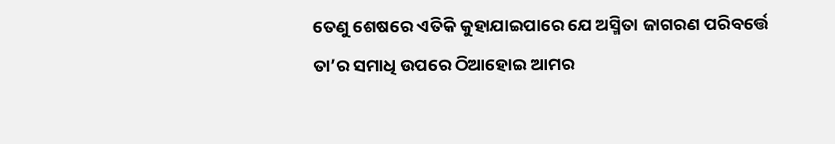ତେଣୁ ଶେଷରେ ଏତିକି କୁହାଯାଇପାରେ ଯେ ଅସ୍ମିତା ଜାଗରଣ ପରିବର୍ତ୍ତେ ତା’ର ସମାଧି ଉପରେ ଠିଆହୋଇ ଆମର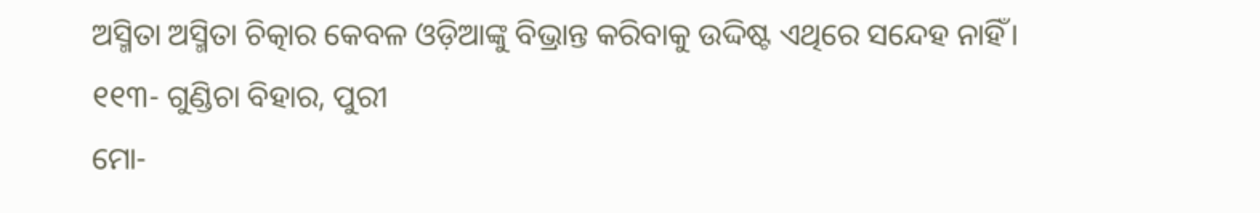ଅସ୍ମିତା ଅସ୍ମିତା ଚିତ୍କାର କେବଳ ଓଡ଼ିଆଙ୍କୁ ବିଭ୍ରାନ୍ତ କରିବାକୁ ଉଦ୍ଦିଷ୍ଟ ଏଥିରେ ସନ୍ଦେହ ନାହିଁ।
୧୧୩- ଗୁଣ୍ଡିଚା ବିହାର, ପୁରୀ
ମୋ-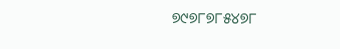୭୯୭୮୭୮୫୪୭୮